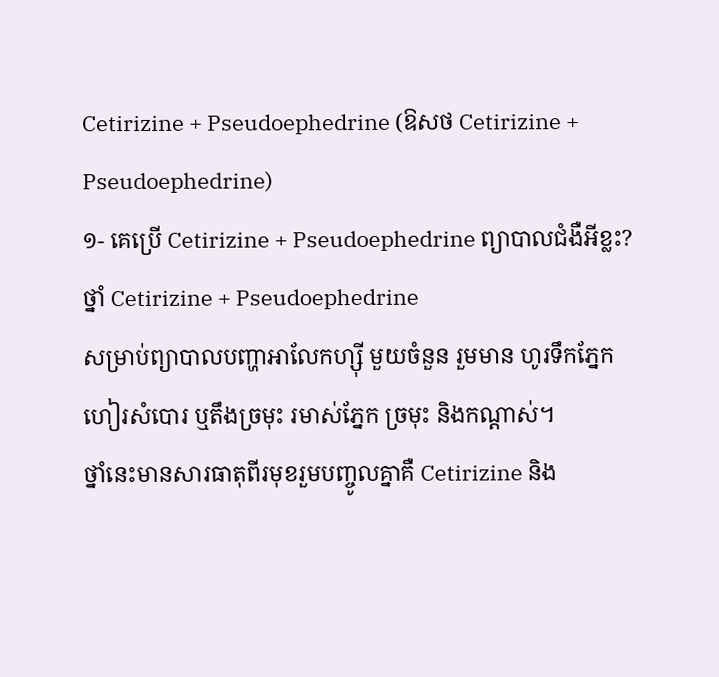Cetirizine + Pseudoephedrine (ឱសថ Cetirizine + Pseudoephedrine)
១- គេប្រើ Cetirizine + Pseudoephedrine ព្យាបាលជំងឺអីខ្លះ?
ថ្នាំ Cetirizine + Pseudoephedrine
សម្រាប់ព្យាបាលបញ្ហាអាលែកហ្ស៊ី មួយចំនួន រួមមាន ហូរទឹកភ្នែក
ហៀរសំបោរ ឬតឹងច្រមុះ រមាស់ភ្នែក ច្រមុះ និងកណ្តាស់។
ថ្នាំនេះមានសារធាតុពីរមុខរួមបញ្ចូលគ្នាគឺ Cetirizine និង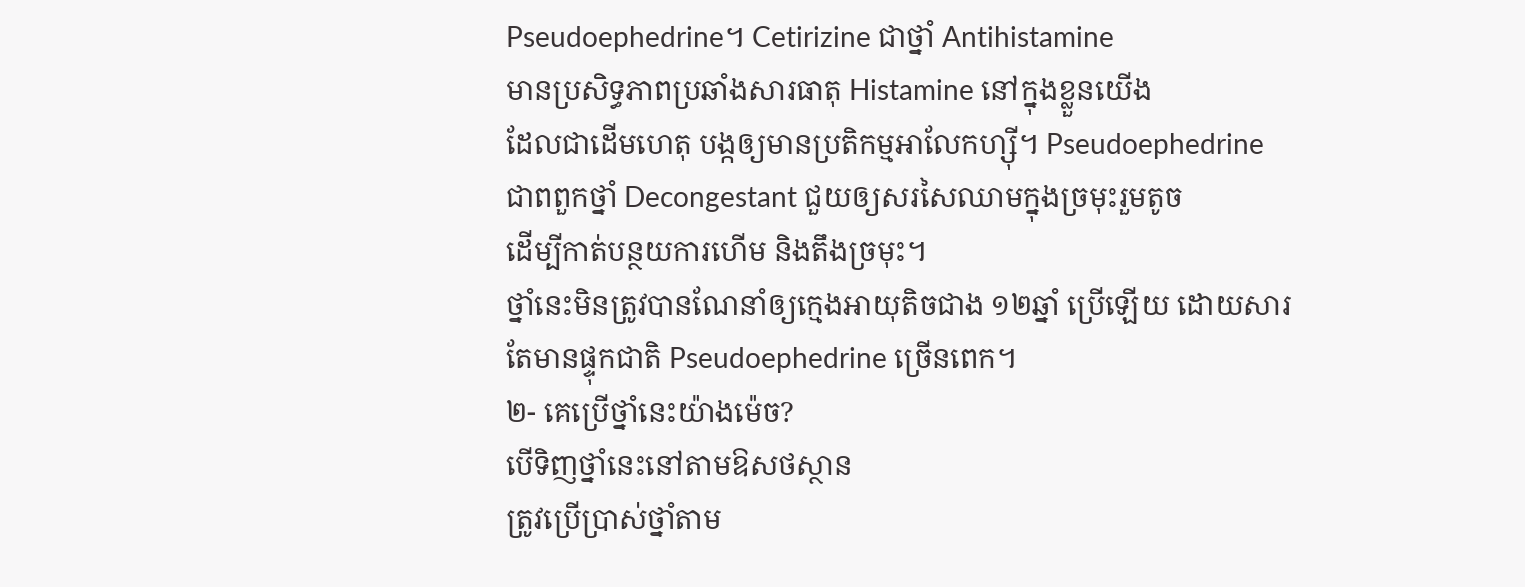Pseudoephedrine។ Cetirizine ជាថ្នាំ Antihistamine
មានប្រសិទ្ធភាពប្រឆាំងសារធាតុ Histamine នៅក្នុងខ្លួនយើង
ដែលជាដើមហេតុ បង្កឲ្យមានប្រតិកម្មអាលែកហ្ស៊ី។ Pseudoephedrine
ជាពពួកថ្នាំ Decongestant ជួយឲ្យសរសៃឈាមក្នុងច្រមុះរួមតូច
ដើម្បីកាត់បន្ថយការហើម និងតឹងច្រមុះ។
ថ្នាំនេះមិនត្រូវបានណែនាំឲ្យក្មេងអាយុតិចជាង ១២ឆ្នាំ ប្រើឡើយ ដោយសារតែមានផ្ទុកជាតិ Pseudoephedrine ច្រើនពេក។
២- គេប្រើថ្នាំនេះយ៉ាងម៉េច?
បើទិញថ្នាំនេះនៅតាមឱសថស្ថាន
ត្រូវប្រើប្រាស់ថ្នាំតាម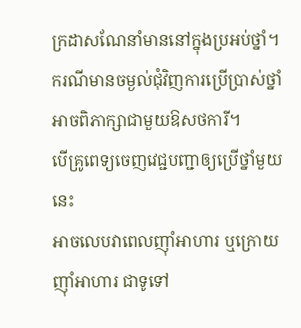ក្រដាសណែនាំមាននៅក្នុងប្រអប់ថ្នាំ។
ករណីមានចម្ងល់ជុំវិញការប្រើប្រាស់ថ្នាំ
អាចពិភាក្សាជាមួយឱសថការី។
បើគ្រូពេទ្យចេញវេជ្ជបញ្ជាឲ្យប្រើថ្នាំមួយនេះ
អាចលេបវាពេលញ៉ាំអាហារ ឬក្រោយញ៉ាំអាហារ ជាទូទៅ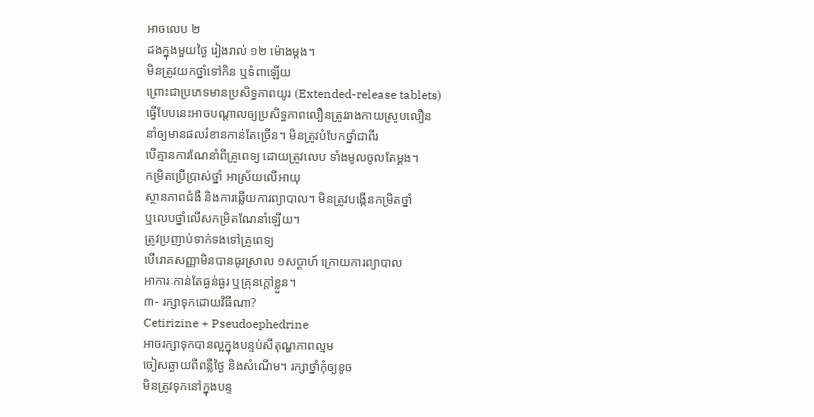អាចលេប ២
ដងក្នុងមួយថ្ងៃ រៀងរាល់ ១២ ម៉ោងម្តង។
មិនត្រូវយកថ្នាំទៅកិន ឬទំពាឡើយ
ព្រោះជាប្រភេទមានប្រសិទ្ធភាពយូរ (Extended-release tablets)
ធ្វើបែបនេះអាចបណ្តាលឲ្យប្រសិទ្ធភាពលឿនត្រូវរាងកាយស្រូបលឿន
នាំឲ្យមានផលរំខានកាន់តែច្រើន។ មិនត្រូវបំបែកថ្នាំជាពីរ
បើគ្មានការណែនាំពីគ្រូពេទ្យ ដោយត្រូវលេប ទាំងមូលចូលតែម្តង។
កម្រិតប្រើប្រាស់ថ្នាំ អាស្រ័យលើអាយុ
ស្ថានភាពជំងឺ និងការឆ្លើយការព្យាបាល។ មិនត្រូវបង្កើនកម្រិតថ្នាំ
ឬលេបថ្នាំលើសកម្រិតណែនាំឡើយ។
ត្រូវប្រញាប់ទាក់ទងទៅគ្រូពេទ្យ
បើរោគសញ្ញាមិនបានធូរស្រាល ១សប្តាហ៍ ក្រោយការព្យាបាល
អាការៈកាន់តែធ្ងន់ធ្ងរ ឬគ្រុនក្តៅខ្លួន។
៣- រក្សាទុកដោយវិធីណា?
Cetirizine + Pseudoephedrine
អាចរក្សាទុកបានល្អក្នុងបន្ទប់សីតុណ្ហភាពល្មម
ចៀសឆ្ងាយពីពន្លឺថ្ងៃ និងសំណើម។ រក្សាថ្នាំកុំឲ្យខូច
មិនត្រូវទុកនៅក្នុងបន្ទ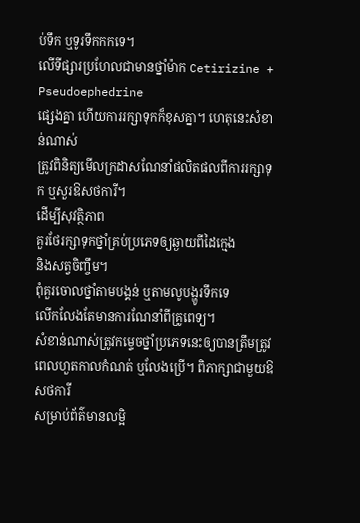ប់ទឹក ឬទូរទឹកកកទេ។
លើទីផ្សារប្រហែលជាមានថ្នាំម៉ាក Cetirizine + Pseudoephedrine
ផ្សេងគ្នា ហើយការរក្សាទុកក៏ខុសគ្នា។ ហេតុនេះសំខាន់ណាស់
ត្រូវពិនិត្យមើលក្រដាសណែនាំផលិតផលពីការរក្សាទុក ឬសួរឱសថការី។
ដើម្បីសុវត្ថិភាព
គួរថែរក្សាទុកថ្នាំគ្រប់ប្រភេទឲ្យឆ្ងាយពីដៃក្មេង
និងសត្វចិញ្ចឹម។
ពុំគួរចោលថ្នាំតាមបង្គន់ ឬតាមលូបង្ហូរទឹកទេ
លើកលែងតែមានការណែនាំពីគ្រូពេទ្យ។
សំខាន់ណាស់ត្រូវកម្ទេចថ្នាំប្រភេទនេះឲ្យបានត្រឹមត្រូវ
ពេលហួតកាលកំណត់ ឬលែងប្រើ។ ពិភាក្សាជាមួយឱសថការី
សម្រាប់ព័ត៌មានលម្អិ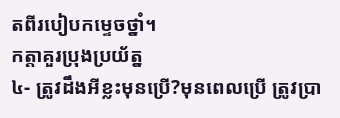តពីរបៀបកម្ទេចថ្នាំ។
កត្តាគួរប្រុងប្រយ័ត្ន
៤- ត្រូវដឹងអីខ្លះមុនប្រើ?មុនពេលប្រើ ត្រូវប្រា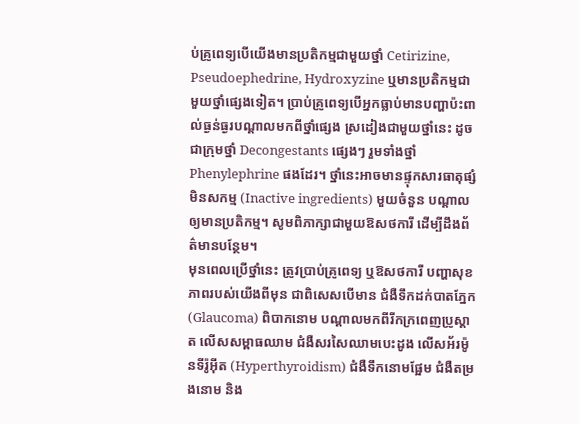ប់គ្រូពេទ្យបើយើងមានប្រតិកម្មជាមួយថ្នាំ Cetirizine, Pseudoephedrine, Hydroxyzine ឬមានប្រតិកម្មជាមួយថ្នាំផ្សេងទៀត។ ប្រាប់គ្រូពេទ្យបើអ្នកធ្លាប់មានបញ្ហាប៉ះពាល់ធ្ងន់ធ្ងរបណ្តាលមកពីថ្នាំផ្សេង ស្រដៀងជាមួយថ្នាំនេះ ដូចជាក្រុមថ្នាំ Decongestants ផ្សេងៗ រួមទាំងថ្នាំ Phenylephrine ផងដែរ។ ថ្នាំនេះអាចមានផ្ទុកសារធាតុផ្សំមិនសកម្ម (Inactive ingredients) មួយចំនួន បណ្តាលឲ្យមានប្រតិកម្ម។ សូមពិភាក្សាជាមួយឱសថការី ដើម្បីដឹងព័ត៌មានបន្ថែម។
មុនពេលប្រើថ្នាំនេះ ត្រូវប្រាប់គ្រូពេទ្យ ឬឱសថការី បញ្ហាសុខភាពរបស់យើងពីមុន ជាពិសេសបើមាន ជំងឺទឹកដក់បាតភ្នែក (Glaucoma) ពិបាកនោម បណ្តាលមកពីរីកក្រពេញប្រូស្តាត លើសសម្ពាធឈាម ជំងឺសរសៃឈាមបេះដូង លើសអ័រម៉ូនទីរ៉ូអ៊ីត (Hyperthyroidism) ជំងឺទឹកនោមផ្អែម ជំងឺតម្រងនោម និង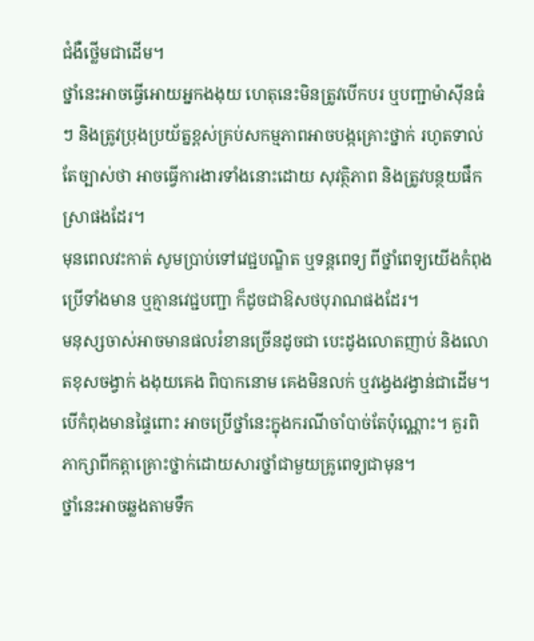ជំងឺថ្លើមជាដើម។
ថ្នាំនេះអាចធ្វើអោយអ្នកងងុយ ហេតុនេះមិនត្រូវបើកបរ ឬបញ្ជាម៉ាស៊ីនធំៗ និងត្រូវប្រុងប្រយ័ត្នខ្ពស់គ្រប់សកម្មភាពអាចបង្កគ្រោះថ្នាក់ រហូតទាល់តែច្បាស់ថា អាចធ្វើការងារទាំងនោះដោយ សុវត្ថិភាព និងត្រូវបន្ថយផឹកស្រាផងដែរ។
មុនពេលវះកាត់ សូមប្រាប់ទៅវេជ្ជបណ្ឌិត ឬទន្តពេទ្យ ពីថ្នាំពេទ្យយើងកំពុងប្រើទាំងមាន ឬគ្មានវេជ្ជបញ្ជា ក៏ដូចជាឱសថបុរាណផងដែរ។
មនុស្សចាស់អាចមានផលរំខានច្រើនដូចជា បេះដូងលោតញាប់ និងលោតខុសចង្វាក់ ងងុយគេង ពិបាកនោម គេងមិនលក់ ឬវង្វេងវង្វាន់ជាដើម។
បើកំពុងមានផ្ទៃពោះ អាចប្រើថ្នាំនេះក្នុងករណីចាំបាច់តែប៉ុណ្ណោះ។ គួរពិភាក្សាពីកត្តាគ្រោះថ្នាក់ដោយសារថ្នាំជាមួយគ្រូពេទ្យជាមុន។
ថ្នាំនេះអាចឆ្លងតាមទឹក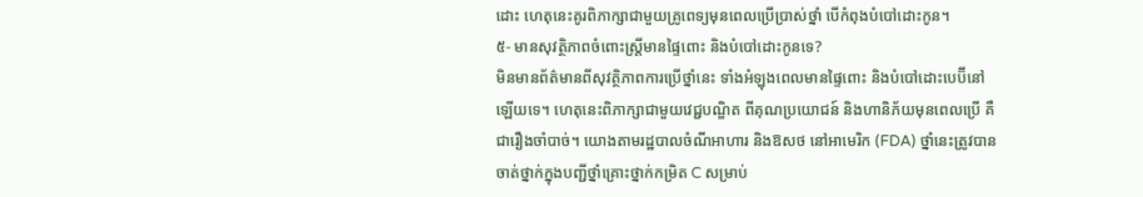ដោះ ហេតុនេះគូរពិភាក្សាជាមួយគ្រូពេទ្យមុនពេលប្រើប្រាស់ថ្នាំ បើកំពុងបំបៅដោះកូន។
៥- មានសុវត្ថិភាពចំពោះស្រ្តីមានផ្ទៃពោះ និងបំបៅដោះកូនទេ?
មិនមានព័ត៌មានពីសុវត្ថិភាពការប្រើថ្នាំនេះ ទាំងអំឡុងពេលមានផ្ទៃពោះ និងបំបៅដោះបេប៊ីនៅឡើយទេ។ ហេតុនេះពិភាក្សាជាមួយវេជ្ជបណ្ឌិត ពីគុណប្រយោជន៍ និងហានិភ័យមុនពេលប្រើ គឺជារឿងចាំបាច់។ យោងតាមរដ្ឋបាលចំណីអាហារ និងឱសថ នៅអាមេរិក (FDA) ថ្នាំនេះត្រូវបានចាត់ថ្នាក់ក្នុងបញ្ជីថ្នាំគ្រោះថ្នាក់កម្រិត C សម្រាប់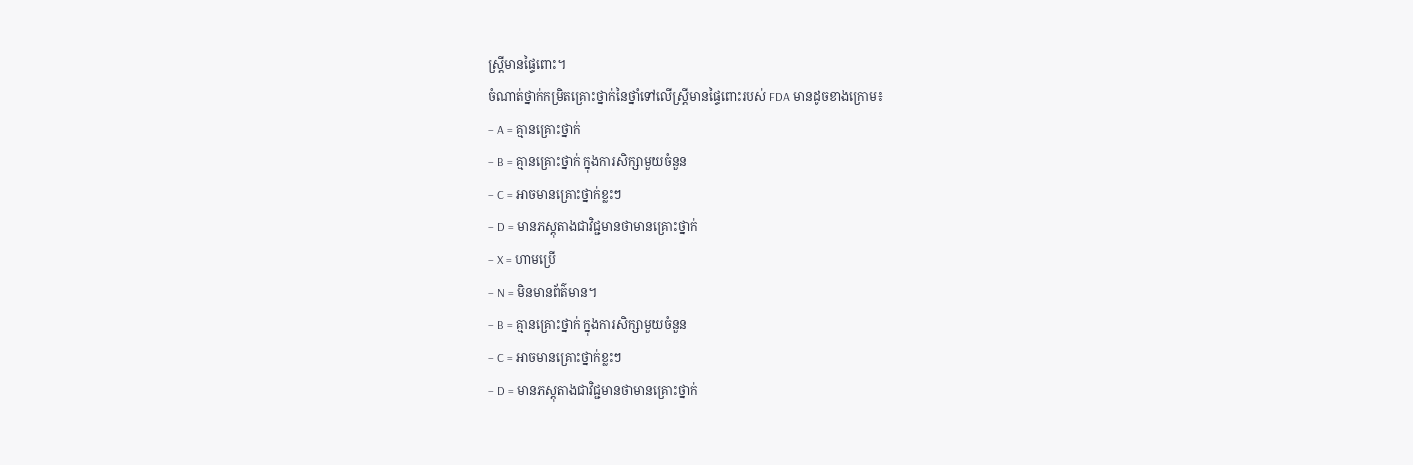ស្ត្រីមានផ្ទៃពោះ។
ចំណាត់ថ្នាក់កម្រិតគ្រោះថ្នាក់នៃថ្នាំទៅលើស្ត្រីមានផ្ទៃពោះរបស់ FDA មានដូចខាងក្រោម៖
– A = គ្មានគ្រោះថ្នាក់
– B = គ្មានគ្រោះថ្នាក់ ក្នុងការសិក្សាមួយចំនួន
– C = អាចមានគ្រោះថ្នាក់ខ្លះៗ
– D = មានភស្តុតាងជាវិជ្ជមានថាមានគ្រោះថ្នាក់
– X = ហាមប្រើ
– N = មិនមានព័ត៌មាន។
– B = គ្មានគ្រោះថ្នាក់ ក្នុងការសិក្សាមួយចំនួន
– C = អាចមានគ្រោះថ្នាក់ខ្លះៗ
– D = មានភស្តុតាងជាវិជ្ជមានថាមានគ្រោះថ្នាក់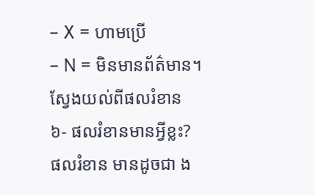– X = ហាមប្រើ
– N = មិនមានព័ត៌មាន។
ស្វែងយល់ពីផលរំខាន
៦- ផលរំខានមានអ្វីខ្លះ?
ផលរំខាន មានដូចជា ង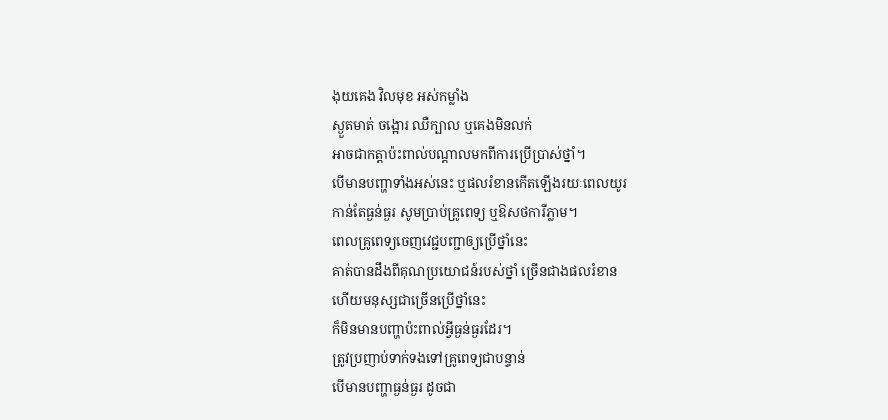ងុយគេង វិលមុខ អស់កម្លាំង
ស្ងួតមាត់ ចង្អោរ ឈឺក្បាល ឬគេងមិនលក់
អាចជាកត្តាប៉ះពាល់បណ្តាលមកពីការប្រើប្រាស់ថ្នាំ។
បើមានបញ្ហាទាំងអស់នេះ ឬផលរំខានកើតឡើងរយៈពេលយូរ
កាន់តែធ្ងន់ធ្ងរ សូមប្រាប់គ្រូពេទ្យ ឬឱសថការីភ្លាម។
ពេលគ្រូពេទ្យចេញវេជ្ជបញ្ជាឲ្យប្រើថ្នាំនេះ
គាត់បានដឹងពីគុណប្រយោជន៍របស់ថ្នាំ ច្រើនជាងផលរំខាន
ហើយមនុស្សជាច្រើនប្រើថ្នាំនេះ
ក៏មិនមានបញ្ហាប៉ះពាល់អ្វីធ្ងន់ធ្ងរដែរ។
ត្រូវប្រញាប់ទាក់ទងទៅគ្រូពេទ្យជាបន្ទាន់
បើមានបញ្ហាធ្ងន់ធ្ងរ ដូចជា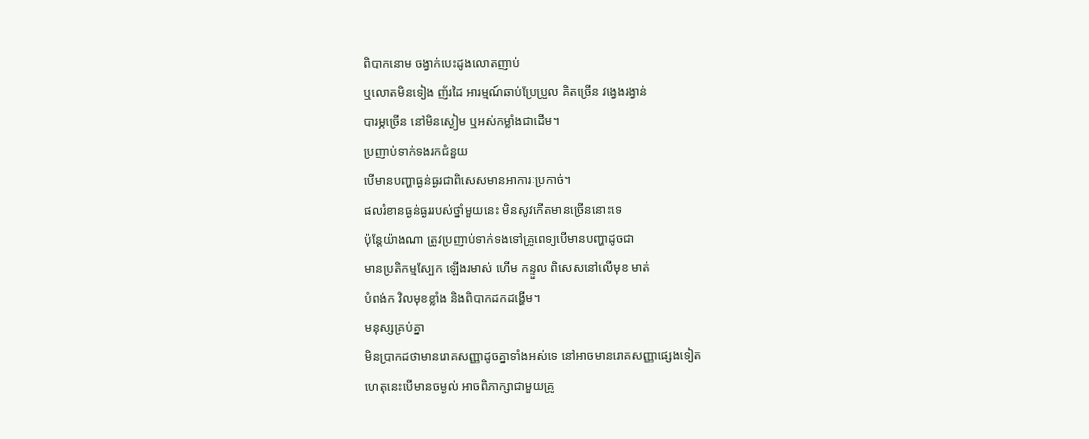ពិបាកនោម ចង្វាក់បេះដូងលោតញាប់
ឬលោតមិនទៀង ញ័រដៃ អារម្មណ៍ឆាប់ប្រែប្រួល គិតច្រើន វង្វេងរង្វាន់
បារម្ភច្រើន នៅមិនស្ងៀម ឬអស់កម្លាំងជាដើម។
ប្រញាប់ទាក់ទងរកជំនួយ
បើមានបញ្ហាធ្ងន់ធ្ងរជាពិសេសមានអាការៈប្រកាច់។
ផលរំខានធ្ងន់ធ្ងររបស់ថ្នាំមួយនេះ មិនសូវកើតមានច្រើននោះទេ
ប៉ុន្តែយ៉ាងណា ត្រូវប្រញាប់ទាក់ទងទៅគ្រូពេទ្យបើមានបញ្ហាដូចជា
មានប្រតិកម្មស្បែក ឡើងរមាស់ ហើម កន្ទួល ពិសេសនៅលើមុខ មាត់
បំពង់ក វិលមុខខ្លាំង និងពិបាកដកដង្ហើម។
មនុស្សគ្រប់គ្នា
មិនប្រាកដថាមានរោគសញ្ញាដូចគ្នាទាំងអស់ទេ នៅអាចមានរោគសញ្ញាផ្សេងទៀត
ហេតុនេះបើមានចម្ងល់ អាចពិភាក្សាជាមួយគ្រូ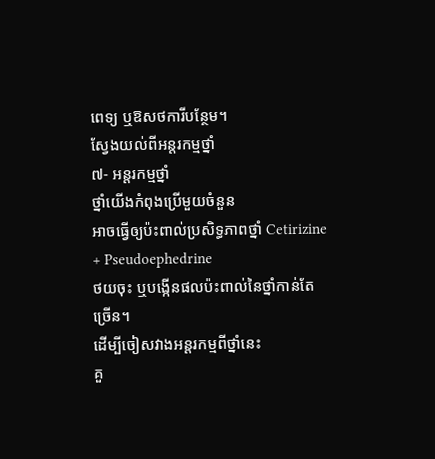ពេទ្យ ឬឱសថការីបន្ថែម។
ស្វែងយល់ពីអន្តរកម្មថ្នាំ
៧- អន្តរកម្មថ្នាំ
ថ្នាំយើងកំពុងប្រើមួយចំនួន
អាចធ្វើឲ្យប៉ះពាល់ប្រសិទ្ធភាពថ្នាំ Cetirizine + Pseudoephedrine
ថយចុះ ឬបង្កើនផលប៉ះពាល់នៃថ្នាំកាន់តែច្រើន។
ដើម្បីចៀសវាងអន្តរកម្មពីថ្នាំនេះ
គួ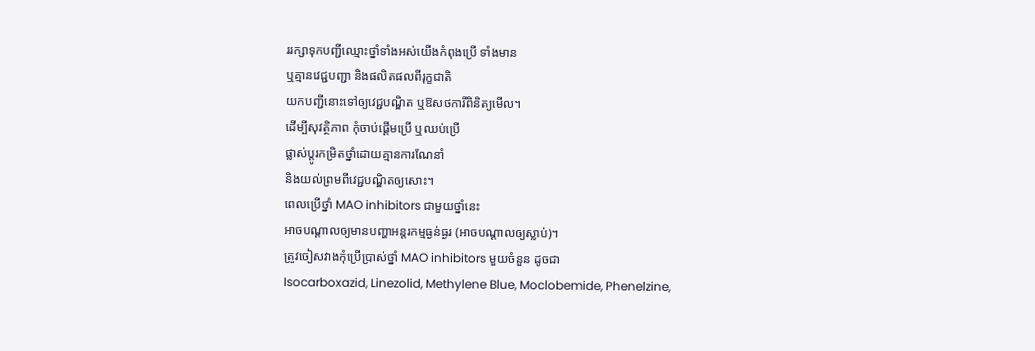ររក្សាទុកបញ្ជីឈ្មោះថ្នាំទាំងអស់យើងកំពុងប្រើ ទាំងមាន
ឬគ្មានវេជ្ជបញ្ជា និងផលិតផលពីរុក្ខជាតិ
យកបញ្ជីនោះទៅឲ្យវេជ្ជបណ្ឌិត ឬឱសថការីពិនិត្យមើល។
ដើម្បីសុវត្ថិភាព កុំចាប់ផ្ដើមប្រើ ឬឈប់ប្រើ
ផ្លាស់ប្ដូរកម្រិតថ្នាំដោយគ្មានការណែនាំ
និងយល់ព្រមពីវេជ្ជបណ្ឌិតឲ្យសោះ។
ពេលប្រើថ្នាំ MAO inhibitors ជាមួយថ្នាំនេះ
អាចបណ្តាលឲ្យមានបញ្ហាអន្តរកម្មធ្ងន់ធ្ងរ (អាចបណ្តាលឲ្យស្លាប់)។
ត្រូវចៀសវាងកុំប្រើប្រាស់ថ្នាំ MAO inhibitors មួយចំនួន ដូចជា
Isocarboxazid, Linezolid, Methylene Blue, Moclobemide, Phenelzine,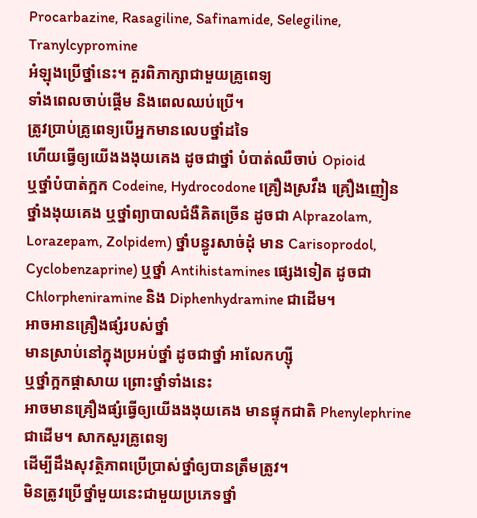Procarbazine, Rasagiline, Safinamide, Selegiline, Tranylcypromine
អំឡុងប្រើថ្នាំនេះ។ គួរពិភាក្សាជាមួយគ្រូពេទ្យ
ទាំងពេលចាប់ផ្តើម និងពេលឈប់ប្រើ។
ត្រូវប្រាប់គ្រូពេទ្យបើអ្នកមានលេបថ្នាំដទៃ
ហើយធ្វើឲ្យយើងងងុយគេង ដូចជាថ្នាំ បំបាត់ឈឺចាប់ Opioid
ឬថ្នាំបំបាត់ក្អក Codeine, Hydrocodone គ្រឿងស្រវឹង គ្រឿងញៀន
ថ្នាំងងុយគេង ឬថ្នាំព្យាបាលជំងឺគិតច្រើន ដូចជា Alprazolam,
Lorazepam, Zolpidem) ថ្នាំបន្ធូរសាច់ដុំ មាន Carisoprodol,
Cyclobenzaprine) ឬថ្នាំ Antihistamines ផ្សេងទៀត ដូចជា
Chlorpheniramine និង Diphenhydramine ជាដើម។
អាចអានគ្រឿងផ្សំរបស់ថ្នាំ
មានស្រាប់នៅក្នុងប្រអប់ថ្នាំ ដូចជាថ្នាំ អាលែកហ្ស៊ី
ឬថ្នាំក្អកផ្តាសាយ ព្រោះថ្នាំទាំងនេះ
អាចមានគ្រឿងផ្សំធ្វើឲ្យយើងងងុយគេង មានផ្ទុកជាតិ Phenylephrine
ជាដើម។ សាកសួរគ្រូពេទ្យ
ដើម្បីដឹងសុវត្ថិភាពប្រើប្រាស់ថ្នាំឲ្យបានត្រឹមត្រូវ។
មិនត្រូវប្រើថ្នាំមួយនេះជាមួយប្រភេទថ្នាំ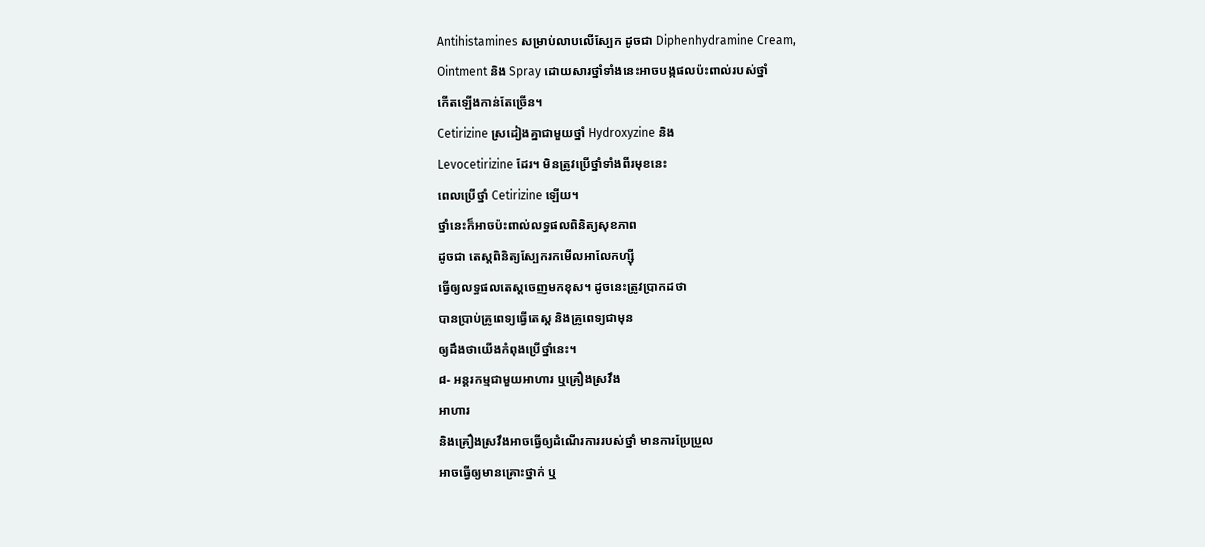Antihistamines សម្រាប់លាបលើស្បែក ដូចជា Diphenhydramine Cream,
Ointment និង Spray ដោយសារថ្នាំទាំងនេះអាចបង្កផលប៉ះពាល់របស់ថ្នាំ
កើតឡើងកាន់តែច្រើន។
Cetirizine ស្រដៀងគ្នាជាមួយថ្នាំ Hydroxyzine និង
Levocetirizine ដែរ។ មិនត្រូវប្រើថ្នាំទាំងពីរមុខនេះ
ពេលប្រើថ្នាំ Cetirizine ឡើយ។
ថ្នាំនេះក៏អាចប៉ះពាល់លទ្ធផលពិនិត្យសុខភាព
ដូចជា តេស្តពិនិត្យស្បែករកមើលអាលែកហ្ស៊ី
ធ្វើឲ្យលទ្ធផលតេស្តចេញមកខុស។ ដូចនេះត្រូវប្រាកដថា
បានប្រាប់គ្រូពេទ្យធ្វើតេស្ត និងគ្រូពេទ្យជាមុន
ឲ្យដឹងថាយើងកំពុងប្រើថ្នាំនេះ។
៨- អន្តរកម្មជាមួយអាហារ ឬគ្រឿងស្រវឹង
អាហារ
និងគ្រឿងស្រវឹងអាចធ្វើឲ្យដំណើរការរបស់ថ្នាំ មានការប្រែប្រួល
អាចធ្វើឲ្យមានគ្រោះថ្នាក់ ឬ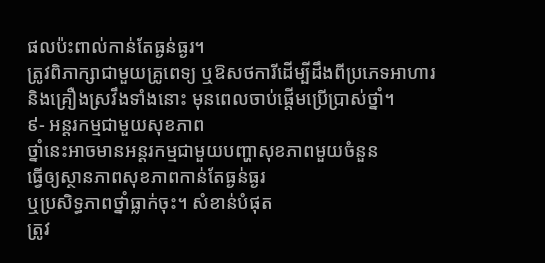ផលប៉ះពាល់កាន់តែធ្ងន់ធ្ងរ។
ត្រូវពិភាក្សាជាមួយគ្រូពេទ្យ ឬឱសថការីដើម្បីដឹងពីប្រភេទអាហារ
និងគ្រឿងស្រវឹងទាំងនោះ មុនពេលចាប់ផ្តើមប្រើប្រាស់ថ្នាំ។
៩- អន្តរកម្មជាមួយសុខភាព
ថ្នាំនេះអាចមានអន្តរកម្មជាមួយបញ្ហាសុខភាពមួយចំនួន
ធ្វើឲ្យស្ថានភាពសុខភាពកាន់តែធ្ងន់ធ្ងរ
ឬប្រសិទ្ធភាពថ្នាំធ្លាក់ចុះ។ សំខាន់បំផុត
ត្រូវ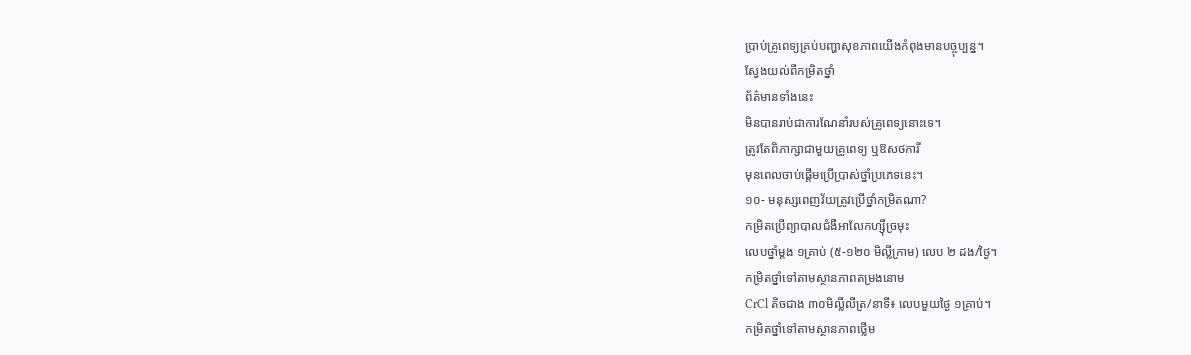ប្រាប់គ្រូពេទ្យគ្រប់បញ្ហាសុខភាពយើងកំពុងមានបច្ចុប្បន្ន។
ស្វែងយល់ពីកម្រិតថ្នាំ
ព័ត៌មានទាំងនេះ
មិនបានរាប់ជាការណែនាំរបស់គ្រូពេទ្យនោះទេ។
ត្រូវតែពិភាក្សាជាមួយគ្រូពេទ្យ ឬឱសថការី
មុនពេលចាប់ផ្តើមប្រើប្រាស់ថ្នាំប្រភេទនេះ។
១០- មនុស្សពេញវ័យត្រូវប្រើថ្នាំកម្រិតណា?
កម្រិតប្រើព្យាបាលជំងឺអាលែកហ្ស៊ីច្រមុះ
លេបថ្នាំម្តង ១គ្រាប់ (៥-១២០ មិល្លីក្រាម) លេប ២ ដង/ថ្ងៃ។
កម្រិតថ្នាំទៅតាមស្ថានភាពតម្រងនោម
CrCl តិចជាង ៣០មិល្លីលីត្រ/នាទី៖ លេបមួយថ្ងៃ ១គ្រាប់។
កម្រិតថ្នាំទៅតាមស្ថានភាពថ្លើម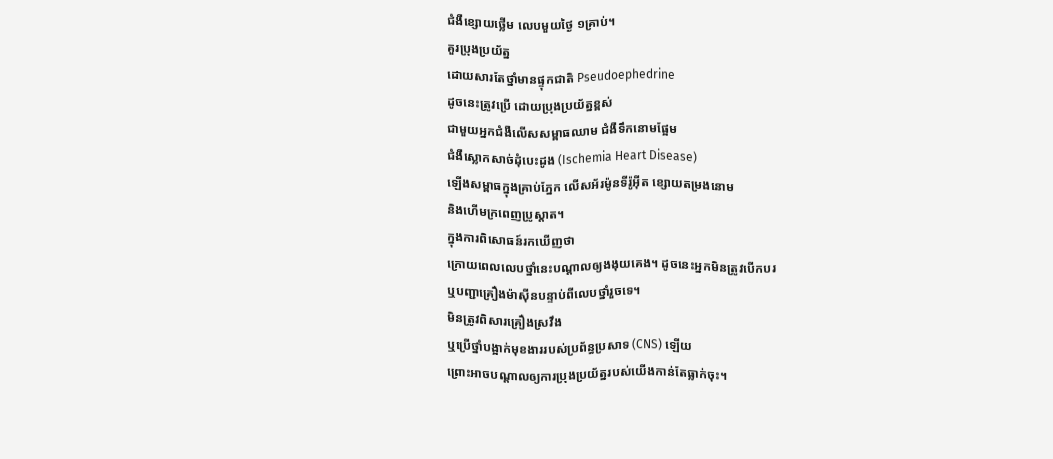ជំងឺខ្សោយថ្លើម លេបមួយថ្ងៃ ១គ្រាប់។
គួរប្រុងប្រយ័ត្ន
ដោយសារតែថ្នាំមានផ្ទុកជាតិ Pseudoephedrine
ដូចនេះត្រូវប្រើ ដោយប្រុងប្រយ័ត្នខ្ពស់
ជាមួយអ្នកជំងឺលើសសម្ពាធឈាម ជំងឺទឹកនោមផ្អែម
ជំងឺស្លោកសាច់ដុំបេះដូង (Ischemia Heart Disease)
ឡើងសម្ពាធក្នុងគ្រាប់ភ្នែក លើសអ័រម៉ូនទីរ៉ូអ៊ីត ខ្សោយតម្រងនោម
និងហើមក្រពេញប្រូស្តាត។
ក្នុងការពិសោធន៍រកឃើញថា
ក្រោយពេលលេបថ្នាំនេះបណ្តាលឲ្យងងុយគេង។ ដូចនេះអ្នកមិនត្រូវបើកបរ
ឬបញ្ជាគ្រឿងម៉ាស៊ីនបន្ទាប់ពីលេបថ្នាំរួចទេ។
មិនត្រូវពិសារគ្រឿងស្រវឹង
ឬប្រើថ្នាំបង្អាក់មុខងាររបស់ប្រព័ន្ធប្រសាទ (CNS) ឡើយ
ព្រោះអាចបណ្តាលឲ្យការប្រុងប្រយ័ត្នរបស់យើងកាន់តែធ្លាក់ចុះ។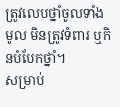ត្រូវលេបថ្នាំចូលទាំងមូល មិនត្រូវទំពារ ឬកិនបំបែកថ្នាំ។
សម្រាប់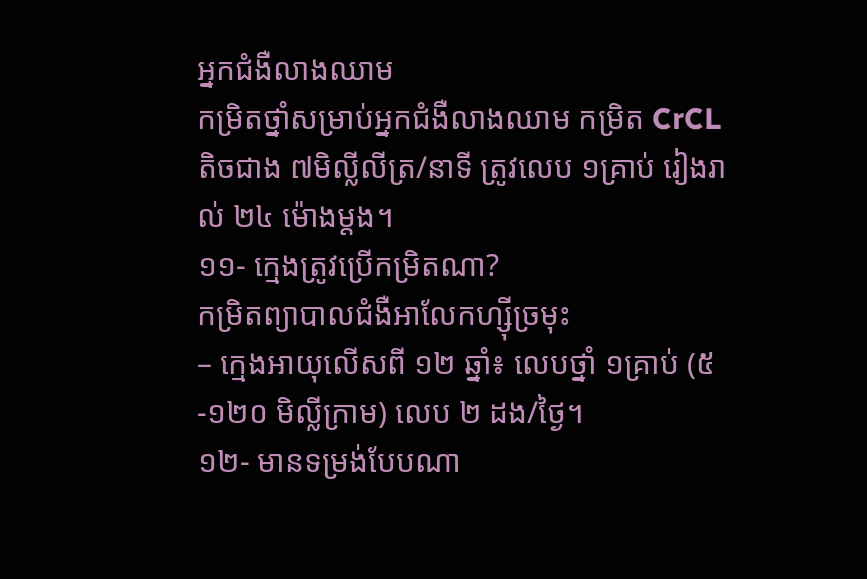អ្នកជំងឺលាងឈាម
កម្រិតថ្នាំសម្រាប់អ្នកជំងឺលាងឈាម កម្រិត CrCL តិចជាង ៧មិល្លីលីត្រ/នាទី ត្រូវលេប ១គ្រាប់ រៀងរាល់ ២៤ ម៉ោងម្ដង។
១១- ក្មេងត្រូវប្រើកម្រិតណា?
កម្រិតព្យាបាលជំងឺអាលែកហ្ស៊ីច្រមុះ
– ក្មេងអាយុលើសពី ១២ ឆ្នាំ៖ លេបថ្នាំ ១គ្រាប់ (៥-១២០ មិល្លីក្រាម) លេប ២ ដង/ថ្ងៃ។
១២- មានទម្រង់បែបណា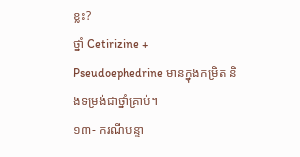ខ្លះ?
ថ្នាំ Cetirizine + Pseudoephedrine មានក្នុងកម្រិត និងទម្រង់ជាថ្នាំគ្រាប់។
១៣- ករណីបន្ទា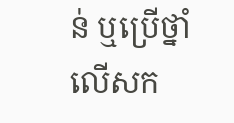ន់ ឬប្រើថ្នាំលើសក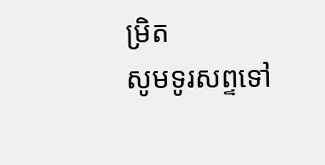ម្រិត
សូមទូរសព្ទទៅ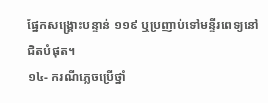ផ្នែកសង្គ្រោះបន្ទាន់ ១១៩ ឬប្រញាប់ទៅមន្ទីរពេទ្យនៅជិតបំផុត។
១៤- ករណីភ្លេចប្រើថ្នាំ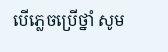បើភ្លេចប្រើថ្នាំ សូម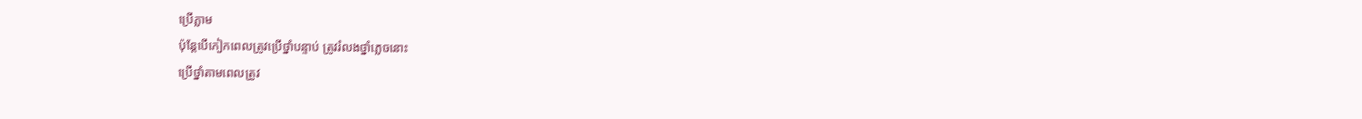ប្រើភ្លាម
ប៉ុន្តែបើកៀកពេលត្រូវប្រើថ្នាំបន្ទាប់ ត្រូវរំលងថ្នាំភ្លេចនោះ
ប្រើថ្នាំតាមពេលត្រូវ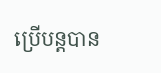ប្រើបន្តបាន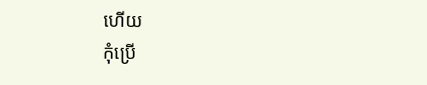ហើយ
កុំប្រើ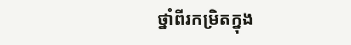ថ្នាំពីរកម្រិតក្នុង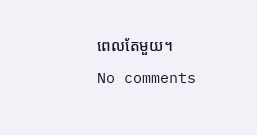ពេលតែមួយ។
No comments